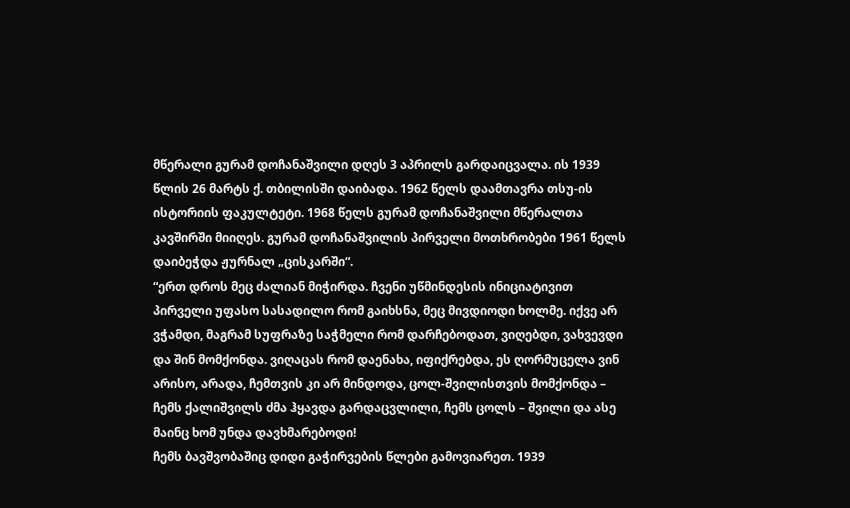მწერალი გურამ დოჩანაშვილი დღეს 3 აპრილს გარდაიცვალა. ის 1939 წლის 26 მარტს ქ. თბილისში დაიბადა. 1962 წელს დაამთავრა თსუ-ის ისტორიის ფაკულტეტი. 1968 წელს გურამ დოჩანაშვილი მწერალთა კავშირში მიიღეს. გურამ დოჩანაშვილის პირველი მოთხრობები 1961 წელს დაიბეჭდა ჟურნალ „ცისკარში“.
“ერთ დროს მეც ძალიან მიჭირდა. ჩვენი უწმინდესის ინიციატივით პირველი უფასო სასადილო რომ გაიხსნა, მეც მივდიოდი ხოლმე. იქვე არ ვჭამდი, მაგრამ სუფრაზე საჭმელი რომ დარჩებოდათ, ვიღებდი, ვახვევდი და შინ მომქონდა. ვიღაცას რომ დაენახა, იფიქრებდა, ეს ღორმუცელა ვინ არისო, არადა, ჩემთვის კი არ მინდოდა, ცოლ-შვილისთვის მომქონდა – ჩემს ქალიშვილს ძმა ჰყავდა გარდაცვლილი, ჩემს ცოლს – შვილი და ასე მაინც ხომ უნდა დავხმარებოდი!
ჩემს ბავშვობაშიც დიდი გაჭირვების წლები გამოვიარეთ. 1939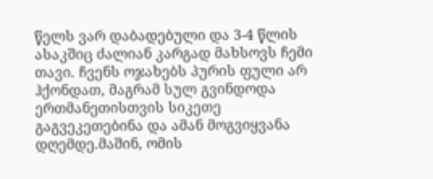წელს ვარ დაბადებული და 3-4 წლის ასაკშიც ძალიან კარგად მახსოვს ჩემი თავი. ჩვენს ოჯახებს პურის ფული არ ჰქონდათ, მაგრამ სულ გვინდოდა ერთმანეთისთვის სიკეთე გაგვეკეთებინა და ამან მოგვიყვანა დღემდე.მაშინ, ომის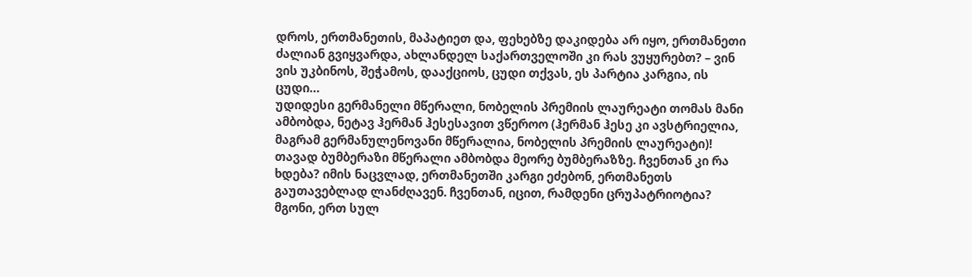დროს, ერთმანეთის, მაპატიეთ და, ფეხებზე დაკიდება არ იყო, ერთმანეთი ძალიან გვიყვარდა, ახლანდელ საქართველოში კი რას ვუყურებთ? – ვინ ვის უკბინოს, შეჭამოს, დააქციოს, ცუდი თქვას, ეს პარტია კარგია, ის ცუდი…
უდიდესი გერმანელი მწერალი, ნობელის პრემიის ლაურეატი თომას მანი ამბობდა, ნეტავ ჰერმან ჰესესავით ვწეროო (ჰერმან ჰესე კი ავსტრიელია, მაგრამ გერმანულენოვანი მწერალია, ნობელის პრემიის ლაურეატი)! თავად ბუმბერაზი მწერალი ამბობდა მეორე ბუმბერაზზე. ჩვენთან კი რა ხდება? იმის ნაცვლად, ერთმანეთში კარგი ეძებონ, ერთმანეთს გაუთავებლად ლანძღავენ. ჩვენთან, იცით, რამდენი ცრუპატრიოტია? მგონი, ერთ სულ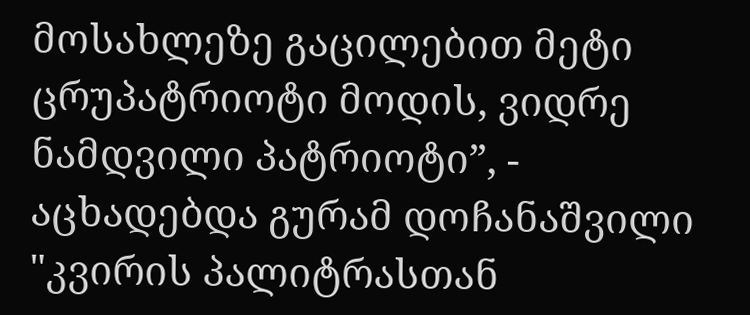მოსახლეზე გაცილებით მეტი ცრუპატრიოტი მოდის, ვიდრე ნამდვილი პატრიოტი”, - აცხადებდა გურამ დოჩანაშვილი "კვირის პალიტრასთან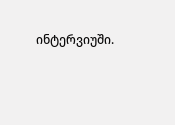ინტერვიუში.